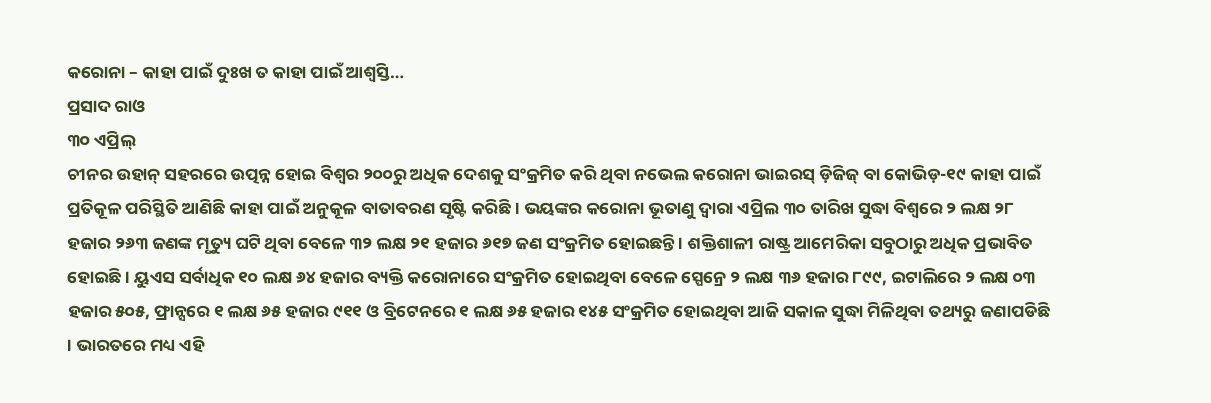କରୋନା – କାହା ପାଇଁ ଦୁଃଖ ତ କାହା ପାଇଁ ଆଶ୍ୱସ୍ତି…
ପ୍ରସାଦ ରାଓ
୩୦ ଏପ୍ରିଲ୍
ଚୀନର ଉହାନ୍ ସହରରେ ଉତ୍ପନ୍ନ ହୋଇ ବିଶ୍ୱର ୨୦୦ରୁ ଅଧିକ ଦେଶକୁ ସଂକ୍ରମିତ କରି ଥିବା ନଭେଲ କରୋନା ଭାଇରସ୍ ଡ଼ିଜିଜ୍ ବା କୋଭିଡ଼-୧୯ କାହା ପାଇଁ ପ୍ରତିକୂଳ ପରିସ୍ଥିତି ଆଣିଛି କାହା ପାଇଁ ଅନୁକୂଳ ବାତାବରଣ ସୃଷ୍ଟି କରିଛି । ଭୟଙ୍କର କରୋନା ଭୂତାଣୁ ଦ୍ୱାରା ଏପ୍ରିଲ ୩୦ ତାରିଖ ସୁଦ୍ଧା ବିଶ୍ୱରେ ୨ ଲକ୍ଷ ୨୮ ହଜାର ୨୬୩ ଜଣଙ୍କ ମୃତ୍ୟୁ ଘଟି ଥିବା ବେଳେ ୩୨ ଲକ୍ଷ ୨୧ ହଜାର ୬୧୭ ଜଣ ସଂକ୍ରମିତ ହୋଇଛନ୍ତି । ଶକ୍ତିଶାଳୀ ରାଷ୍ଟ୍ର ଆମେରିକା ସବୁଠାରୁ ଅଧିକ ପ୍ରଭାବିତ ହୋଇଛି । ୟୁଏସ ସର୍ବାଧିକ ୧୦ ଲକ୍ଷ ୬୪ ହଜାର ବ୍ୟକ୍ତି କରୋନାରେ ସଂକ୍ରମିତ ହୋଇଥିବା ବେଳେ ସ୍ପେନ୍ରେ ୨ ଲକ୍ଷ ୩୬ ହଜାର ୮୯୯, ଇଟାଲିରେ ୨ ଲକ୍ଷ ୦୩ ହଜାର ୫୦୫, ଫ୍ରାନ୍ସରେ ୧ ଲକ୍ଷ ୬୫ ହଜାର ୯୧୧ ଓ ବ୍ରିଟେନରେ ୧ ଲକ୍ଷ ୬୫ ହଜାର ୧୪୫ ସଂକ୍ରମିତ ହୋଇଥିବା ଆଜି ସକାଳ ସୁଦ୍ଧା ମିଳିଥିବା ତଥ୍ୟରୁ ଜଣାପଡିଛି । ଭାରତରେ ମଧ୍ୟ ଏହି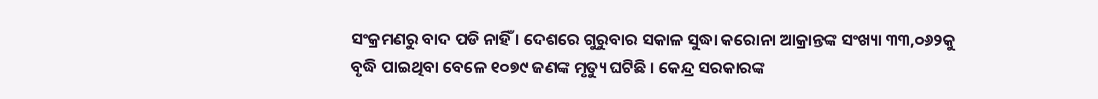ସଂକ୍ରମଣରୁ ବାଦ ପଡି ନାହିଁ । ଦେଶରେ ଗୁରୁବାର ସକାଳ ସୁଦ୍ଧା କରୋନା ଆକ୍ରାନ୍ତଙ୍କ ସଂଖ୍ୟା ୩୩,୦୬୨କୁ ବୃଦ୍ଧି ପାଇଥିବା ବେଳେ ୧୦୭୯ ଜଣଙ୍କ ମୃତ୍ୟୁ ଘଟିଛି । କେନ୍ଦ୍ର ସରକାରଙ୍କ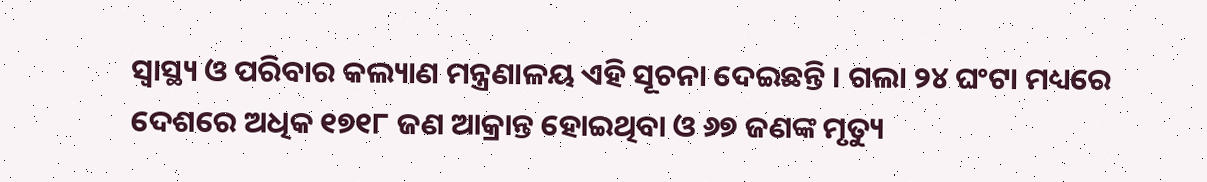ସ୍ୱାସ୍ଥ୍ୟ ଓ ପରିବାର କଲ୍ୟାଣ ମନ୍ତ୍ରଣାଳୟ ଏହି ସୂଚନା ଦେଇଛନ୍ତି । ଗଲା ୨୪ ଘଂଟା ମଧ୍ୟରେ ଦେଶରେ ଅଧିକ ୧୭୧୮ ଜଣ ଆକ୍ରାନ୍ତ ହୋଇଥିବା ଓ ୬୭ ଜଣଙ୍କ ମୃତ୍ୟୁ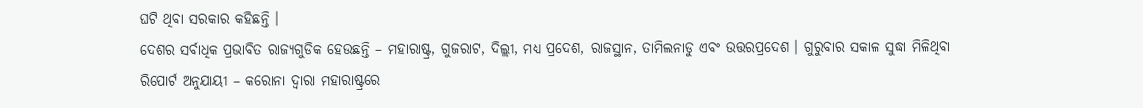ଘଟି ଥିବା ସରକାର କହିଛନ୍ତି ।
ଦେଶର ସର୍ବାଧିକ ପ୍ରଭାବିତ ରାଜ୍ୟଗୁଡିକ ହେଉଛନ୍ତି – ମହାରାଷ୍ଟ୍ର, ଗୁଜରାଟ, ଦିଲ୍ଲୀ, ମଧ୍ୟ ପ୍ରଦେଶ, ରାଜସ୍ଥାନ, ତାମିଲନାଡୁ ଏବଂ ଉତ୍ତରପ୍ରଦେଶ । ଗୁରୁବାର ସକାଳ ସୁଦ୍ଧା ମିଳିଥିବା ରିପୋର୍ଟ ଅନୁଯାୟୀ – କରୋନା ଦ୍ୱାରା ମହାରାଷ୍ଟ୍ରରେ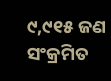୯,୯୧୫ ଜଣ ସଂକ୍ରମିତ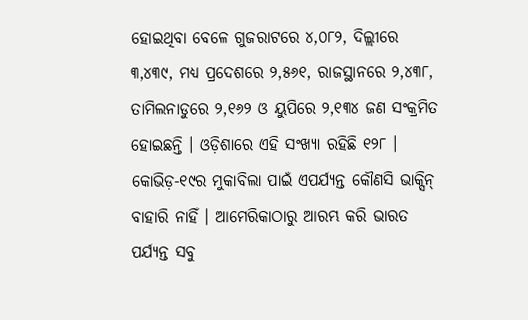ହୋଇଥିବା ବେଳେ ଗୁଜରାଟରେ ୪,୦୮୨, ଦିଲ୍ଲୀରେ ୩,୪୩୯, ମଧ୍ୟ ପ୍ରଦେଶରେ ୨,୫୬୧, ରାଜସ୍ଥାନରେ ୨,୪୩୮, ତାମିଲନାଡୁରେ ୨,୧୬୨ ଓ ୟୁପିରେ ୨,୧୩୪ ଜଣ ସଂକ୍ରମିତ ହୋଇଛନ୍ତି । ଓଡ଼ିଶାରେ ଏହି ସଂଖ୍ୟା ରହିଛି ୧୨୮ । କୋଭିଡ଼-୧୯ର ମୁକାବିଲା ପାଇଁ ଏପର୍ଯ୍ୟନ୍ତ କୌଣସି ଭାକ୍ସିନ୍ ବାହାରି ନାହିଁ । ଆମେରିକାଠାରୁ ଆରମ୍ଭ କରି ଭାରତ ପର୍ଯ୍ୟନ୍ତ ସବୁ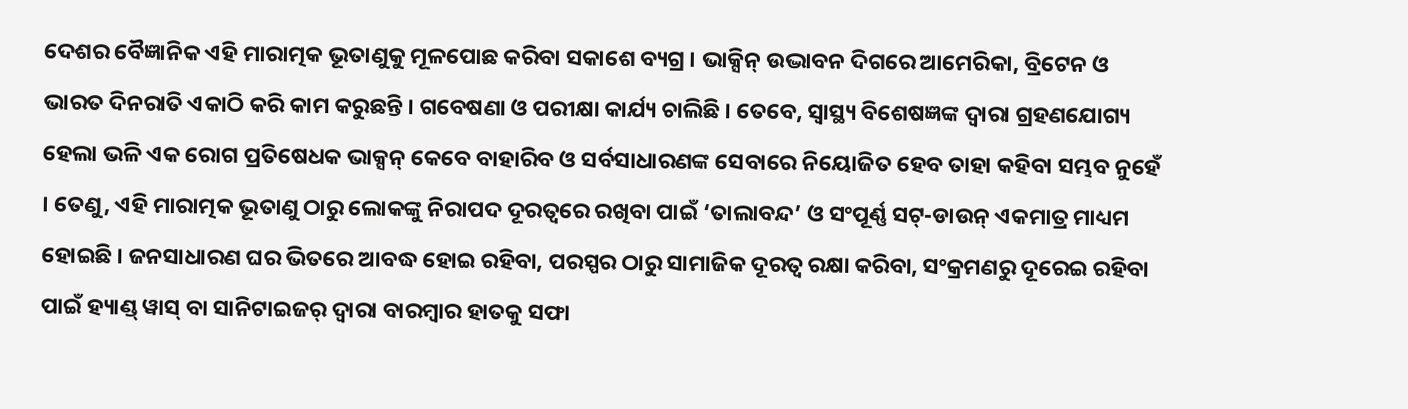ଦେଶର ବୈଜ୍ଞାନିକ ଏହି ମାରାତ୍ମକ ଭୂତାଣୁକୁ ମୂଳପୋଛ କରିବା ସକାଶେ ବ୍ୟଗ୍ର । ଭାକ୍ସିନ୍ ଉଦ୍ଭାବନ ଦିଗରେ ଆମେରିକା, ବ୍ରିଟେନ ଓ ଭାରତ ଦିନରାତି ଏକାଠି କରି କାମ କରୁଛନ୍ତି । ଗବେଷଣା ଓ ପରୀକ୍ଷା କାର୍ଯ୍ୟ ଚାଲିଛି । ତେବେ, ସ୍ୱାସ୍ଥ୍ୟ ବିଶେଷଜ୍ଞଙ୍କ ଦ୍ୱାରା ଗ୍ରହଣଯୋଗ୍ୟ ହେଲା ଭଳି ଏକ ରୋଗ ପ୍ରତିଷେଧକ ଭାକ୍ସନ୍ କେବେ ବାହାରିବ ଓ ସର୍ବସାଧାରଣଙ୍କ ସେବାରେ ନିୟୋଜିତ ହେବ ତାହା କହିବା ସମ୍ଭବ ନୁହେଁ । ତେଣୁ, ଏହି ମାରାତ୍ମକ ଭୂତାଣୁ ଠାରୁ ଲୋକଙ୍କୁ ନିରାପଦ ଦୂରତ୍ୱରେ ରଖିବା ପାଇଁ ‘ତାଲାବନ୍ଦ’ ଓ ସଂପୂର୍ଣ୍ଣ ସଟ୍-ଡାଉନ୍ ଏକମାତ୍ର ମାଧ୍ୟମ ହୋଇଛି । ଜନସାଧାରଣ ଘର ଭିତରେ ଆବଦ୍ଧ ହୋଇ ରହିବା, ପରସ୍ପର ଠାରୁ ସାମାଜିକ ଦୂରତ୍ୱ ରକ୍ଷା କରିବା, ସଂକ୍ରମଣରୁ ଦୂରେଇ ରହିବା ପାଇଁ ହ୍ୟାଣ୍ଡ୍ ୱାସ୍ ବା ସାନିଟାଇଜର୍ ଦ୍ୱାରା ବାରମ୍ବାର ହାତକୁ ସଫା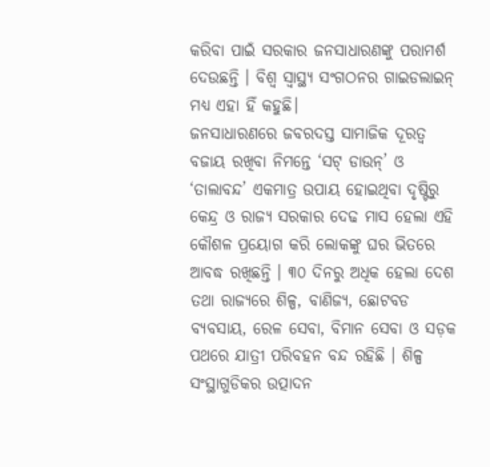କରିବା ପାଇଁ ସରକାର ଜନସାଧାରଣଙ୍କୁ ପରାମର୍ଶ ଦେଉଛନ୍ତି । ବିଶ୍ୱ ସ୍ୱାସ୍ଥ୍ୟ ସଂଗଠନର ଗାଇଡଲାଇନ୍ ମଧ୍ୟ ଏହା ହିଁ କହୁଛି।
ଜନସାଧାରଣରେ ଜବରଦସ୍ତ ସାମାଜିକ ଦୂରତ୍ୱ ବଜାୟ ରଖିବା ନିମନ୍ତେ ‘ସଟ୍ ଡାଉନ୍’ ଓ ‘ତାଲାବନ୍ଦ’ ଏକମାତ୍ର ଉପାୟ ହୋଇଥିବା ଦୃଷ୍ଟିରୁ କେନ୍ଦ୍ର ଓ ରାଜ୍ୟ ସରକାର ଦେଢ ମାସ ହେଲା ଏହି କୌଶଳ ପ୍ରୟୋଗ କରି ଲୋକଙ୍କୁ ଘର ଭିତରେ ଆବଦ୍ଧ ରଖିଛନ୍ତି । ୩୦ ଦିନରୁ ଅଧିକ ହେଲା ଦେଶ ତଥା ରାଜ୍ୟରେ ଶିଳ୍ପ, ବାଣିଜ୍ୟ, ଛୋଟବଡ ବ୍ୟବସାୟ, ରେଳ ସେବା, ବିମାନ ସେବା ଓ ସଡ଼କ ପଥରେ ଯାତ୍ରୀ ପରିବହନ ବନ୍ଦ ରହିଛି । ଶିଳ୍ପ ସଂସ୍ଥାଗୁଡିକର ଉତ୍ପାଦନ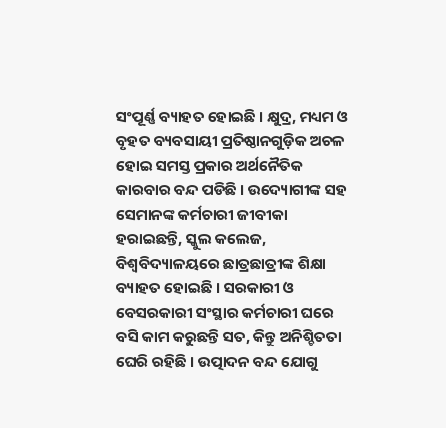ସଂପୂର୍ଣ୍ଣ ବ୍ୟାହତ ହୋଇଛି । କ୍ଷୁଦ୍ର, ମଧ୍ୟମ ଓ ବୃହତ ବ୍ୟବସାୟୀ ପ୍ରତିଷ୍ଠାନଗୁଡ଼ିକ ଅଚଳ ହୋଇ ସମସ୍ତ ପ୍ରକାର ଅର୍ଥନୈତିକ କାରବାର ବନ୍ଦ ପଡିଛି । ଉଦ୍ୟୋଗୀଙ୍କ ସହ ସେମାନଙ୍କ କର୍ମଚାରୀ ଜୀବୀକା ହରାଇଛନ୍ତି, ସ୍କୁଲ କଲେଜ, ବିଶ୍ୱବିଦ୍ୟାଳୟରେ ଛାତ୍ରଛାତ୍ରୀଙ୍କ ଶିକ୍ଷା ବ୍ୟାହତ ହୋଇଛି । ସରକାରୀ ଓ ବେସରକାରୀ ସଂସ୍ଥାର କର୍ମଚାରୀ ଘରେ ବସି କାମ କରୁଛନ୍ତି ସତ, କିନ୍ତୁ ଅନିଶ୍ଚିତତା ଘେରି ରହିଛି । ଉତ୍ପାଦନ ବନ୍ଦ ଯୋଗୁ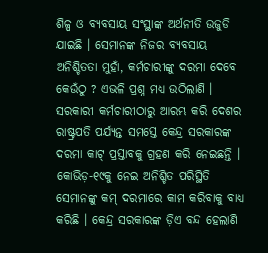ଶିଳ୍ପ ଓ ବ୍ୟବସାୟ ସଂସ୍ଥାଙ୍କ ଅର୍ଥନୀତି ଉଜୁଡି ଯାଇଛି । ସେମାନଙ୍କ ନିଜର ବ୍ୟବସାୟ ଅନିଶ୍ଚିତତା ମୁହାଁ, କର୍ମଚାରୀଙ୍କୁ ଦରମା ଦେବେ କେଉଁଠୁ ? ଏଭଳି ପ୍ରଶ୍ନ ମଧ୍ୟ ଉଠିଲାଣି । ସରକାରୀ କର୍ମଚାରୀଠାରୁ ଆରମ୍ଭ କରି ଦେଶର ରାଷ୍ଟ୍ରପତି ପର୍ଯ୍ୟନ୍ତ ସମସ୍ତେ କେନ୍ଦ୍ର ସରକାରଙ୍କ ଦରମା କାଟ୍ ପ୍ରସ୍ତାବକୁ ଗ୍ରହଣ କରି ନେଇଛନ୍ତି । କୋଭିଡ଼-୧୯କୁ ନେଇ ଅନିଶ୍ଚିତ ପରିସ୍ଥିତି ସେମାନଙ୍କୁ କମ୍ ଦରମାରେ କାମ କରିବାକୁ ବାଧ୍ୟ କରିଛି । କେନ୍ଦ୍ର ସରକାରଙ୍କ ଡ଼ିଏ ବନ୍ଦ ହେଲାଣି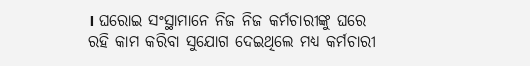। ଘରୋଇ ସଂସ୍ଥାମାନେ ନିଜ ନିଜ କର୍ମଚାରୀଙ୍କୁ ଘରେ ରହି କାମ କରିବା ସୁଯୋଗ ଦେଇଥିଲେ ମଧ୍ୟ କର୍ମଚାରୀ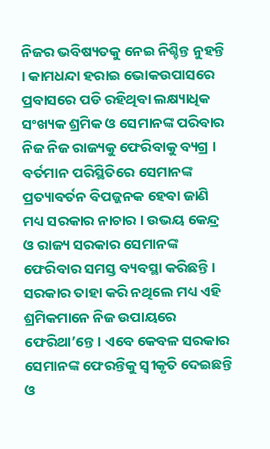ନିଜର ଭବିଷ୍ୟତକୁ ନେଇ ନିଶ୍ଚିନ୍ତ ନୁହନ୍ତି । କାମଧନ୍ଦା ହରାଇ ଭୋକଉପାସରେ ପ୍ରବାସରେ ପଡି ରହିଥିବା ଲକ୍ଷ୍ୟାଧିକ ସଂଖ୍ୟକ ଶ୍ରମିକ ଓ ସେମାନଙ୍କ ପରିବାର ନିଜ ନିଜ ରାଜ୍ୟକୁ ଫେରିବାକୁ ବ୍ୟଗ୍ର । ବର୍ତମାନ ପରିସ୍ଥିତିରେ ସେମାନଙ୍କ ପ୍ରତ୍ୟାବର୍ତନ ବିପଜ୍ଜନକ ହେବା ଜାଣି ମଧ୍ୟ ସରକାର ନାଚାର । ଉଭୟ କେନ୍ଦ୍ର ଓ ରାଜ୍ୟ ସରକାର ସେମାନଙ୍କ ଫେରିବାର ସମସ୍ତ ବ୍ୟବସ୍ଥା କରିଛନ୍ତି । ସରକାର ତାହା କରି ନଥିଲେ ମଧ୍ୟ ଏହି ଶ୍ରମିକମାନେ ନିଜ ଉପାୟରେ ଫେରିଥା’ନ୍ତେ । ଏବେ କେବଳ ସରକାର ସେମାନଙ୍କ ଫେରନ୍ତିକୁ ସ୍ୱୀକୃତି ଦେଇଛନ୍ତି ଓ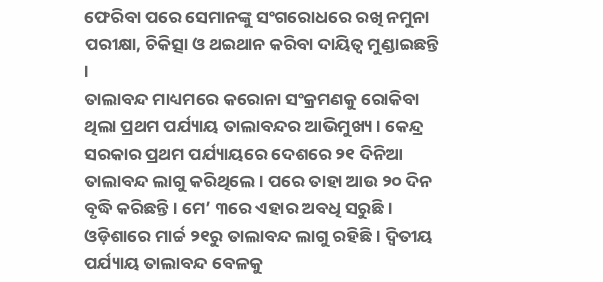ଫେରିବା ପରେ ସେମାନଙ୍କୁ ସଂଗରୋଧରେ ରଖି ନମୁନା ପରୀକ୍ଷା, ଚିକିତ୍ସା ଓ ଥଇଥାନ କରିବା ଦାୟିତ୍ୱ ମୁଣ୍ଡାଇଛନ୍ତି ।
ତାଲାବନ୍ଦ ମାଧ୍ୟମରେ କରୋନା ସଂକ୍ରମଣକୁ ରୋକିବା ଥିଲା ପ୍ରଥମ ପର୍ଯ୍ୟାୟ ତାଲାବନ୍ଦର ଆଭିମୁଖ୍ୟ । କେନ୍ଦ୍ର ସରକାର ପ୍ରଥମ ପର୍ଯ୍ୟାୟରେ ଦେଶରେ ୨୧ ଦିନିଆ ତାଲାବନ୍ଦ ଲାଗୁ କରିଥିଲେ । ପରେ ତାହା ଆଉ ୨୦ ଦିନ ବୃଦ୍ଧି କରିଛନ୍ତି । ମେ’ ୩ରେ ଏହାର ଅବଧି ସରୁଛି । ଓଡ଼ିଶାରେ ମାର୍ଚ୍ଚ ୨୧ରୁ ତାଲାବନ୍ଦ ଲାଗୁ ରହିଛି । ଦ୍ୱିତୀୟ ପର୍ଯ୍ୟାୟ ତାଲାବନ୍ଦ ବେଳକୁ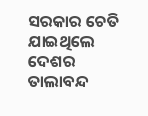ସରକାର ଚେତି ଯାଇଥିଲେ ଦେଶର ତାଲାବନ୍ଦ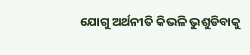ଯୋଗୁ ଅର୍ଥନୀତି କିଭଳି ଭୁଶୁଡିବାକୁ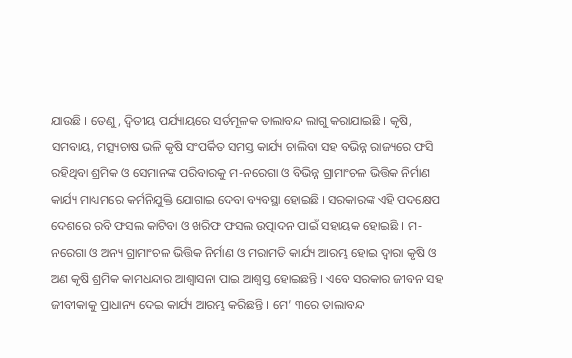ଯାଉଛି । ତେଣୁ, ଦ୍ୱିତୀୟ ପର୍ଯ୍ୟାୟରେ ସର୍ତମୂଳକ ତାଲାବନ୍ଦ ଲାଗୁ କରାଯାଇଛି । କୃଷି, ସମବାୟ, ମତ୍ସ୍ୟଚାଷ ଭଳି କୃଷି ସଂପର୍କିତ ସମସ୍ତ କାର୍ଯ୍ୟ ଚାଲିବା ସହ ବଭିନ୍ନ ରାଜ୍ୟରେ ଫସି ରହିଥିବା ଶ୍ରମିକ ଓ ସେମାନଙ୍କ ପରିବାରକୁ ମ-ନରେଗା ଓ ବିଭିନ୍ନ ଗ୍ରାମାଂଚଳ ଭିତ୍ତିକ ନିର୍ମାଣ କାର୍ଯ୍ୟ ମାଧ୍ୟମରେ କର୍ମନିଯୁକ୍ତି ଯୋଗାଇ ଦେବା ବ୍ୟବସ୍ଥା ହୋଇଛି । ସରକାରଙ୍କ ଏହି ପଦକ୍ଷେପ ଦେଶରେ ରବି ଫସଲ କାଟିବା ଓ ଖରିଫ ଫସଲ ଉତ୍ପାଦନ ପାଇଁ ସହାୟକ ହୋଇଛି । ମ-ନରେଗା ଓ ଅନ୍ୟ ଗ୍ରାମାଂଚଳ ଭିତ୍ତିକ ନିର୍ମାଣ ଓ ମରାମତି କାର୍ଯ୍ୟ ଆରମ୍ଭ ହୋଇ ଦ୍ୱାରା କୃଷି ଓ ଅଣ କୃଷି ଶ୍ରମିକ କାମଧନ୍ଦାର ଆଶ୍ୱାସନା ପାଇ ଆଶ୍ୱସ୍ତ ହୋଇଛନ୍ତି । ଏବେ ସରକାର ଜୀବନ ସହ ଜୀବୀକାକୁ ପ୍ରାଧାନ୍ୟ ଦେଇ କାର୍ଯ୍ୟ ଆରମ୍ଭ କରିଛନ୍ତି । ମେ’ ୩ରେ ତାଲାବନ୍ଦ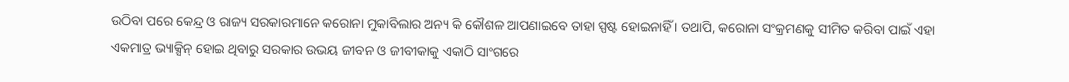ଉଠିବା ପରେ କେନ୍ଦ୍ର ଓ ରାଜ୍ୟ ସରକାରମାନେ କରୋନା ମୁକାବିଲାର ଅନ୍ୟ କି କୌଶଳ ଆପଣାଇବେ ତାହା ସ୍ପଷ୍ଟ ହୋଇନାହିଁ । ତଥାପି, କରୋନା ସଂକ୍ରମଣକୁ ସୀମିତ କରିବା ପାଇଁ ଏହା ଏକମାତ୍ର ଭ୍ୟାକ୍ସିନ୍ ହୋଇ ଥିବାରୁ ସରକାର ଉଭୟ ଜୀବନ ଓ ଜୀବୀକାକୁ ଏକାଠି ସାଂଗରେ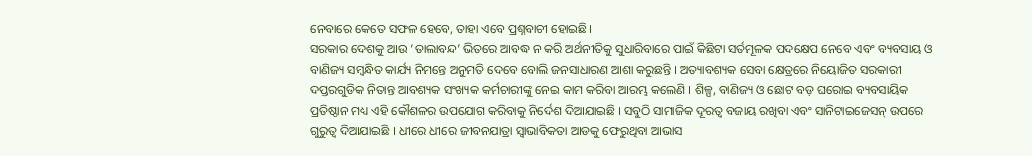ନେବାରେ କେତେ ସଫଳ ହେବେ, ତାହା ଏବେ ପ୍ରଶ୍ନବାଚୀ ହୋଇଛି।
ସରକାର ଦେଶକୁ ଆଉ ‘ତାଲାବନ୍ଦ’ ଭିତରେ ଆବଦ୍ଧ ନ କରି ଅର୍ଥନୀତିକୁ ସୁଧାରିବାରେ ପାଇଁ କିଛିଟା ସର୍ତମୂଳକ ପଦକ୍ଷେପ ନେବେ ଏବଂ ବ୍ୟବସାୟ ଓ ବାଣିଜ୍ୟ ସମ୍ବନ୍ଧିତ କାର୍ଯ୍ୟ ନିମନ୍ତେ ଅନୁମତି ଦେବେ ବୋଲି ଜନସାଧାରଣ ଆଶା କରୁଛନ୍ତି । ଅତ୍ୟାବଶ୍ୟକ ସେବା କ୍ଷେତ୍ରରେ ନିୟୋଜିତ ସରକାରୀ ଦପ୍ତରଗୁଡିକ ନିତାନ୍ତ ଆବଶ୍ୟକ ସଂଖ୍ୟକ କର୍ମଚାରୀଙ୍କୁ ନେଇ କାମ କରିବା ଆରମ୍ଭ କଲେଣି । ଶିଳ୍ପ, ବାଣିଜ୍ୟ ଓ ଛୋଟ ବଡ଼ ଘରୋଇ ବ୍ୟବସାୟିକ ପ୍ରତିଷ୍ଠାନ ମଧ୍ୟ ଏହି କୌଶଳର ଉପଯୋଗ କରିବାକୁ ନିର୍ଦେଶ ଦିଆଯାଇଛି । ସବୁଠି ସାମାଜିକ ଦୂରତ୍ୱ ବଜାୟ ରଖିବା ଏବଂ ସାନିଟାଇଜେସନ୍ ଉପରେ ଗୁରୁତ୍ୱ ଦିଆଯାଇଛି । ଧୀରେ ଧୀରେ ଜୀବନଯାତ୍ରା ସ୍ୱାଭାବିକତା ଆଡକୁ ଫେରୁଥିବା ଆଭାସ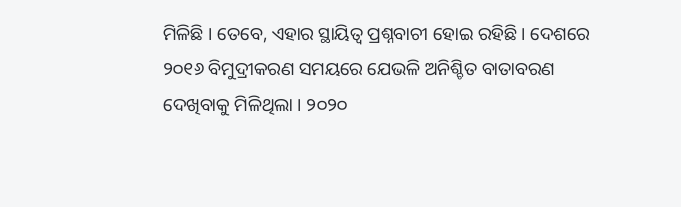ମିଳିଛି । ତେବେ, ଏହାର ସ୍ଥାୟିତ୍ୱ ପ୍ରଶ୍ନବାଚୀ ହୋଇ ରହିଛି । ଦେଶରେ ୨୦୧୬ ବିମୁଦ୍ରୀକରଣ ସମୟରେ ଯେଭଳି ଅନିଶ୍ଚିତ ବାତାବରଣ ଦେଖିବାକୁ ମିଳିଥିଲା । ୨୦୨୦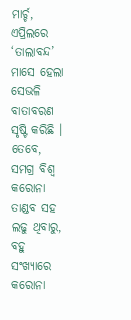ମାର୍ଚ୍ଚ, ଏପ୍ରିଲରେ ‘ତାଲାବନ୍ଦ’ ମାସେ ହେଲା ସେଭଳି ବାତାବରଣ ସୃଷ୍ଟି କରିଛି । ତେବେ, ସମଗ୍ର ବିଶ୍ୱ କରୋନା ତାଣ୍ଡବ ସହ ଲଢୁ ଥିବାରୁ, ବହୁ ସଂଖ୍ୟାରେ କରୋନା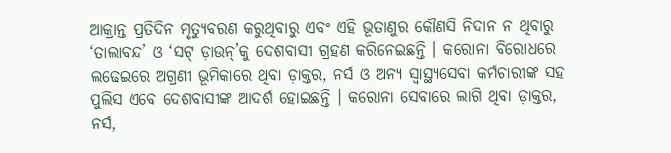ଆକ୍ରାନ୍ତ ପ୍ରତିଦିନ ମୃତ୍ୟୁବରଣ କରୁଥିବାରୁ ଏବଂ ଏହି ଭୂତାଣୁର କୌଣସି ନିଦାନ ନ ଥିବାରୁ ‘ତାଲାବନ୍ଦ’ ଓ ‘ସଟ୍ ଡ଼ାଉନ୍’କୁ ଦେଶବାସୀ ଗ୍ରହଣ କରିନେଇଛନ୍ତି । କରୋନା ବିରୋଧରେ ଲଢେଇରେ ଅଗ୍ରଣୀ ଭୂମିକାରେ ଥିବା ଡ଼ାକ୍ତର, ନର୍ସ ଓ ଅନ୍ୟ ସ୍ୱାସ୍ଥ୍ୟସେବା କର୍ମଚାରୀଙ୍କ ସହ ପୁଲିସ ଏବେ ଦେଶବାସୀଙ୍କ ଆଦର୍ଶ ହୋଇଛନ୍ତି । କରୋନା ସେବାରେ ଲାଗି ଥିବା ଡ଼ାକ୍ତର, ନର୍ସ,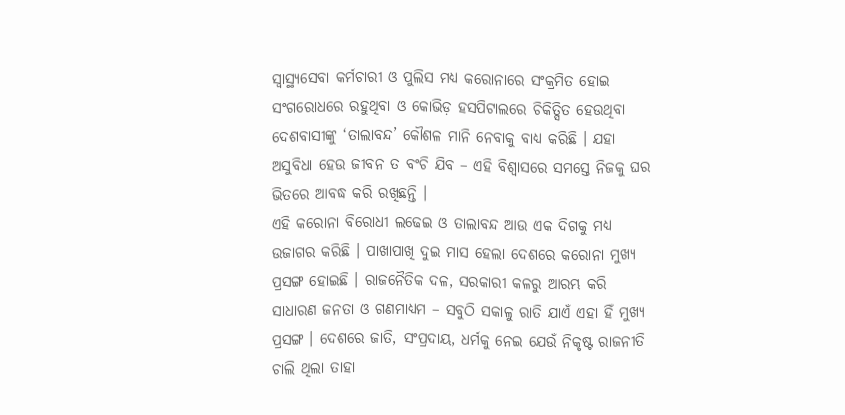ସ୍ୱାସ୍ଥ୍ୟସେବା କର୍ମଚାରୀ ଓ ପୁଲିସ ମଧ୍ୟ କରୋନାରେ ସଂକ୍ରମିତ ହୋଇ ସଂଗରୋଧରେ ରହୁଥିବା ଓ କୋଭିଡ଼ ହସପିଟାଲରେ ଚିକିତ୍ସିତ ହେଉଥିବା ଦେଶବାସୀଙ୍କୁ ‘ତାଲାବନ୍ଦ’ କୌଶଳ ମାନି ନେବାକୁ ବାଧ୍ୟ କରିଛି । ଯହା ଅସୁବିଧା ହେଉ ଜୀବନ ତ ବଂଚି ଯିବ – ଏହି ବିଶ୍ୱାସରେ ସମସ୍ତେ ନିଜକୁ ଘର ଭିତରେ ଆବଦ୍ଧ କରି ରଖିଛନ୍ତି ।
ଏହି କରୋନା ବିରୋଧୀ ଲଢେଇ ଓ ତାଲାବନ୍ଦ ଆଉ ଏକ ଦିଗକୁ ମଧ୍ୟ ଉଜାଗର କରିଛି । ପାଖାପାଖି ଦୁଇ ମାସ ହେଲା ଦେଶରେ କରୋନା ମୁଖ୍ୟ ପ୍ରସଙ୍ଗ ହୋଇଛି । ରାଜନୈତିକ ଦଳ, ସରକାରୀ କଳରୁ ଆରମ୍ଭ କରି ସାଧାରଣ ଜନତା ଓ ଗଣମାଧ୍ୟମ – ସବୁଠି ସକାଳୁ ରାତି ଯାଏଁ ଏହା ହିଁ ମୁଖ୍ୟ ପ୍ରସଙ୍ଗ । ଦେଶରେ ଜାତି, ସଂପ୍ରଦାୟ, ଧର୍ମକୁ ନେଇ ଯେଉଁ ନିକୃଷ୍ଟ ରାଜନୀତି ଚାଲି ଥିଲା ତାହା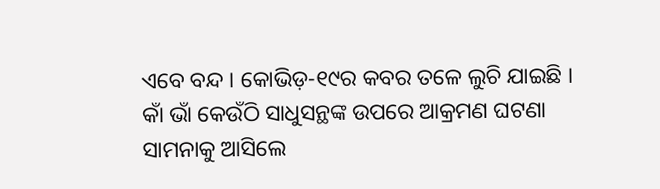ଏବେ ବନ୍ଦ । କୋଭିଡ଼-୧୯ର କବର ତଳେ ଲୁଚି ଯାଇଛି । କାଁ ଭାଁ କେଉଁଠି ସାଧୁସନ୍ଥଙ୍କ ଉପରେ ଆକ୍ରମଣ ଘଟଣା ସାମନାକୁ ଆସିଲେ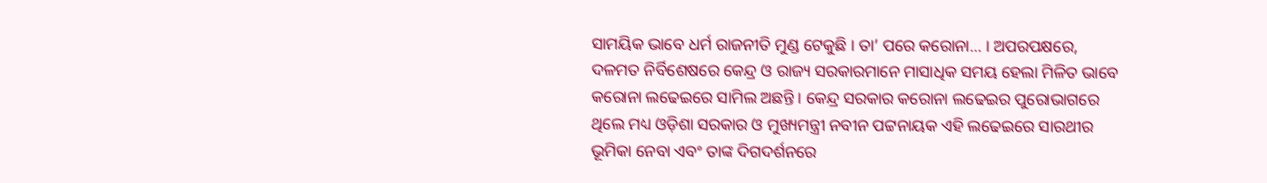ସାମୟିକ ଭାବେ ଧର୍ମ ରାଜନୀତି ମୁଣ୍ଡ ଟେକୁଛି । ତା’ ପରେ କରୋନା… । ଅପରପକ୍ଷରେ, ଦଳମତ ନିର୍ବିଶେଷରେ କେନ୍ଦ୍ର ଓ ରାଜ୍ୟ ସରକାରମାନେ ମାସାଧିକ ସମୟ ହେଲା ମିଳିତ ଭାବେ କରୋନା ଲଢେଇରେ ସାମିଲ ଅଛନ୍ତି । କେନ୍ଦ୍ର ସରକାର କରୋନା ଲଢେଇର ପୁରୋଭାଗରେ ଥିଲେ ମଧ୍ୟ ଓଡ଼ିଶା ସରକାର ଓ ମୁଖ୍ୟମନ୍ତ୍ରୀ ନବୀନ ପଟ୍ଟନାୟକ ଏହି ଲଢେଇରେ ସାରଥୀର ଭୂମିକା ନେବା ଏବଂ ତାଙ୍କ ଦିଗଦର୍ଶନରେ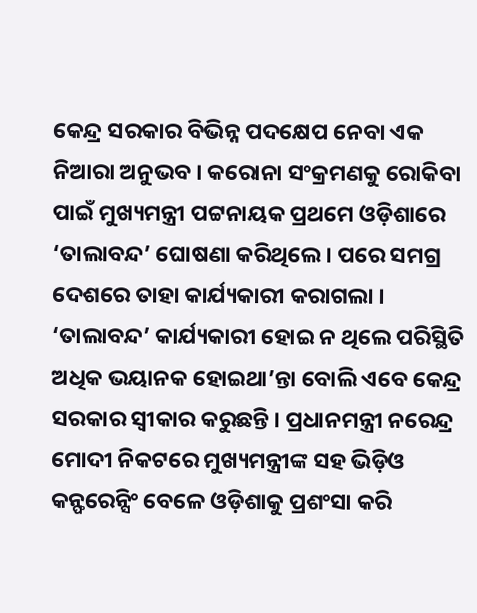କେନ୍ଦ୍ର ସରକାର ବିଭିନ୍ନ ପଦକ୍ଷେପ ନେବା ଏକ ନିଆରା ଅନୁଭବ । କରୋନା ସଂକ୍ରମଣକୁ ରୋକିବା ପାଇଁ ମୁଖ୍ୟମନ୍ତ୍ରୀ ପଟ୍ଟନାୟକ ପ୍ରଥମେ ଓଡ଼ିଶାରେ ‘ତାଲାବନ୍ଦ’ ଘୋଷଣା କରିଥିଲେ । ପରେ ସମଗ୍ର ଦେଶରେ ତାହା କାର୍ଯ୍ୟକାରୀ କରାଗଲା । ‘ତାଲାବନ୍ଦ’ କାର୍ଯ୍ୟକାରୀ ହୋଇ ନ ଥିଲେ ପରିସ୍ଥିତି ଅଧିକ ଭୟାନକ ହୋଇଥା’ନ୍ତା ବୋଲି ଏବେ କେନ୍ଦ୍ର ସରକାର ସ୍ୱୀକାର କରୁଛନ୍ତି । ପ୍ରଧାନମନ୍ତ୍ରୀ ନରେନ୍ଦ୍ର ମୋଦୀ ନିକଟରେ ମୁଖ୍ୟମନ୍ତ୍ରୀଙ୍କ ସହ ଭିଡ଼ିଓ କନ୍ଫରେନ୍ସିଂ ବେଳେ ଓଡ଼ିଶାକୁ ପ୍ରଶଂସା କରି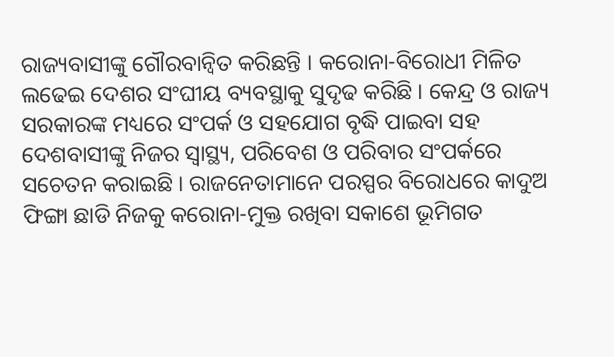ରାଜ୍ୟବାସୀଙ୍କୁ ଗୌରବାନ୍ୱିତ କରିଛନ୍ତି । କରୋନା-ବିରୋଧୀ ମିଳିତ ଲଢେଇ ଦେଶର ସଂଘୀୟ ବ୍ୟବସ୍ଥାକୁ ସୁଦୃଢ କରିଛି । କେନ୍ଦ୍ର ଓ ରାଜ୍ୟ ସରକାରଙ୍କ ମଧ୍ୟରେ ସଂପର୍କ ଓ ସହଯୋଗ ବୃଦ୍ଧି ପାଇବା ସହ ଦେଶବାସୀଙ୍କୁ ନିଜର ସ୍ୱାସ୍ଥ୍ୟ, ପରିବେଶ ଓ ପରିବାର ସଂପର୍କରେ ସଚେତନ କରାଇଛି । ରାଜନେତାମାନେ ପରସ୍ପର ବିରୋଧରେ କାଦୁଅ ଫିଙ୍ଗା ଛାଡି ନିଜକୁ କରୋନା-ମୁକ୍ତ ରଖିବା ସକାଶେ ଭୂମିଗତ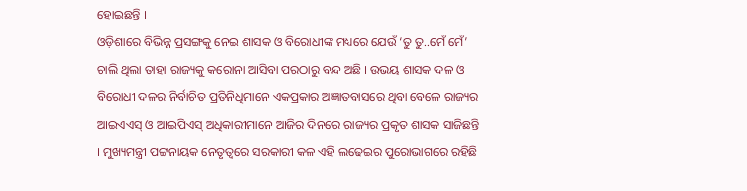ହୋଇଛନ୍ତି ।
ଓଡ଼ିଶାରେ ବିଭିନ୍ନ ପ୍ରସଙ୍ଗକୁ ନେଇ ଶାସକ ଓ ବିରୋଧୀଙ୍କ ମଧ୍ୟରେ ଯେଉଁ ‘ତୁ ତୁ..ମେଁ ମେଁ’ ଚାଲି ଥିଲା ତାହା ରାଜ୍ୟକୁ କରୋନା ଆସିବା ପରଠାରୁ ବନ୍ଦ ଅଛି । ଉଭୟ ଶାସକ ଦଳ ଓ ବିରୋଧୀ ଦଳର ନିର୍ବାଚିତ ପ୍ରତିନିଧିମାନେ ଏକପ୍ରକାର ଅଜ୍ଞାତବାସରେ ଥିବା ବେଳେ ରାଜ୍ୟର ଆଇଏଏସ୍ ଓ ଆଇପିଏସ୍ ଅଧିକାରୀମାନେ ଆଜିର ଦିନରେ ରାଜ୍ୟର ପ୍ରକୃତ ଶାସକ ସାଜିଛନ୍ତି । ମୁଖ୍ୟମନ୍ତ୍ରୀ ପଟ୍ଟନାୟକ ନେତୃତ୍ୱରେ ସରକାରୀ କଳ ଏହି ଲଢେଇର ପୁରୋଭାଗରେ ରହିଛି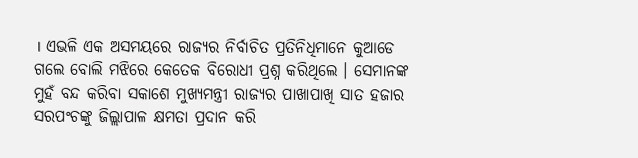। ଏଭଳି ଏକ ଅସମୟରେ ରାଜ୍ୟର ନିର୍ବାଚିତ ପ୍ରତିନିଧିମାନେ କୁଆଡେ ଗଲେ ବୋଲି ମଝିରେ କେତେକ ବିରୋଧୀ ପ୍ରଶ୍ନ କରିଥିଲେ । ସେମାନଙ୍କ ମୁହଁ ବନ୍ଦ କରିବା ସକାଶେ ମୁଖ୍ୟମନ୍ତ୍ରୀ ରାଜ୍ୟର ପାଖାପାଖି ସାତ ହଜାର ସରପଂଚଙ୍କୁ ଜିଲ୍ଲାପାଳ କ୍ଷମତା ପ୍ରଦାନ କରି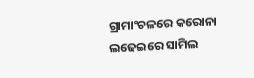ଗ୍ରାମାଂଚଳରେ କରୋନା ଲଢେଇରେ ସାମିଲ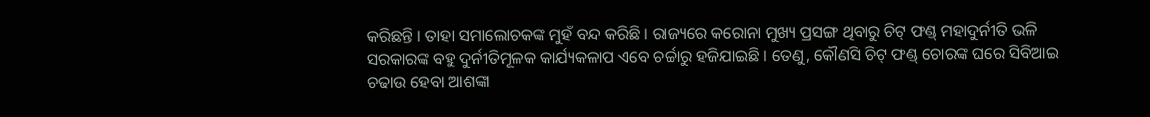କରିଛନ୍ତି । ତାହା ସମାଲୋଚକଙ୍କ ମୁହଁ ବନ୍ଦ କରିଛି । ରାଜ୍ୟରେ କରୋନା ମୁଖ୍ୟ ପ୍ରସଙ୍ଗ ଥିବାରୁ ଚିଟ୍ ଫଣ୍ଡ୍ ମହାଦୁର୍ନୀତି ଭଳି ସରକାରଙ୍କ ବହୁ ଦୁର୍ନୀତିମୂଳକ କାର୍ଯ୍ୟକଳାପ ଏବେ ଚର୍ଚ୍ଚାରୁ ହଜିଯାଇଛି । ତେଣୁ, କୌଣସି ଚିଟ୍ ଫଣ୍ଡ୍ ଚୋରଙ୍କ ଘରେ ସିବିଆଇ ଚଢାଉ ହେବା ଆଶଙ୍କା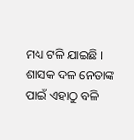ମଧ୍ୟ ଟଳି ଯାଇଛି । ଶାସକ ଦଳ ନେତାଙ୍କ ପାଇଁ ଏହାଠୁ ବଳି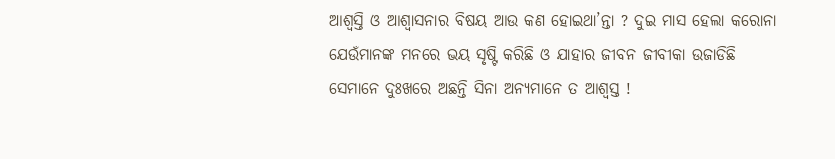ଆଶ୍ୱସ୍ତି ଓ ଆଶ୍ୱାସନାର ବିଷୟ ଆଉ କଣ ହୋଇଥା’ନ୍ତା ? ଦୁଇ ମାସ ହେଲା କରୋନା ଯେଉଁମାନଙ୍କ ମନରେ ଭୟ ସୃଷ୍ଟି କରିଛି ଓ ଯାହାର ଜୀବନ ଜୀବୀକା ଉଜାଡିଛି ସେମାନେ ଦୁଃଖରେ ଅଛନ୍ତି ସିନା ଅନ୍ୟମାନେ ତ ଆଶ୍ୱସ୍ତ !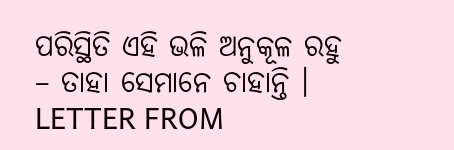ପରିସ୍ଥିତି ଏହି ଭଳି ଅନୁକୂଳ ରହୁ – ତାହା ସେମାନେ ଚାହାନ୍ତି ।
LETTER FROM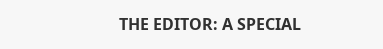THE EDITOR: A SPECIAL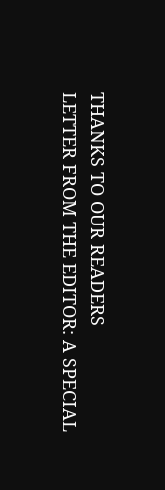THANKS TO OUR READERS
LETTER FROM THE EDITOR: A SPECIAL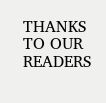THANKS TO OUR READERS